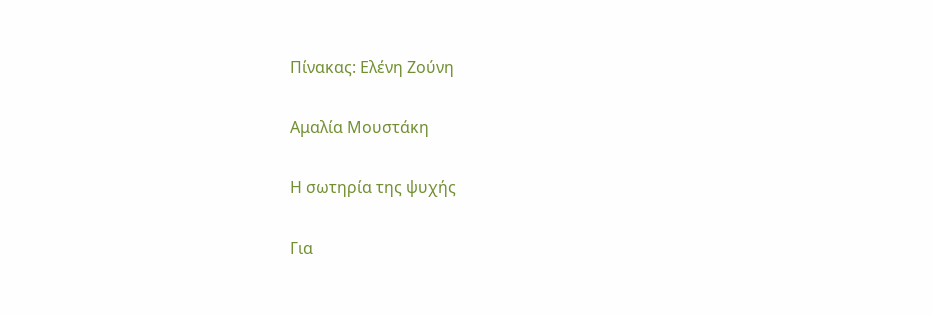Πίνακας: Ελένη Ζούνη

Αμαλία Μουστάκη

Η σωτηρία της ψυχής

Για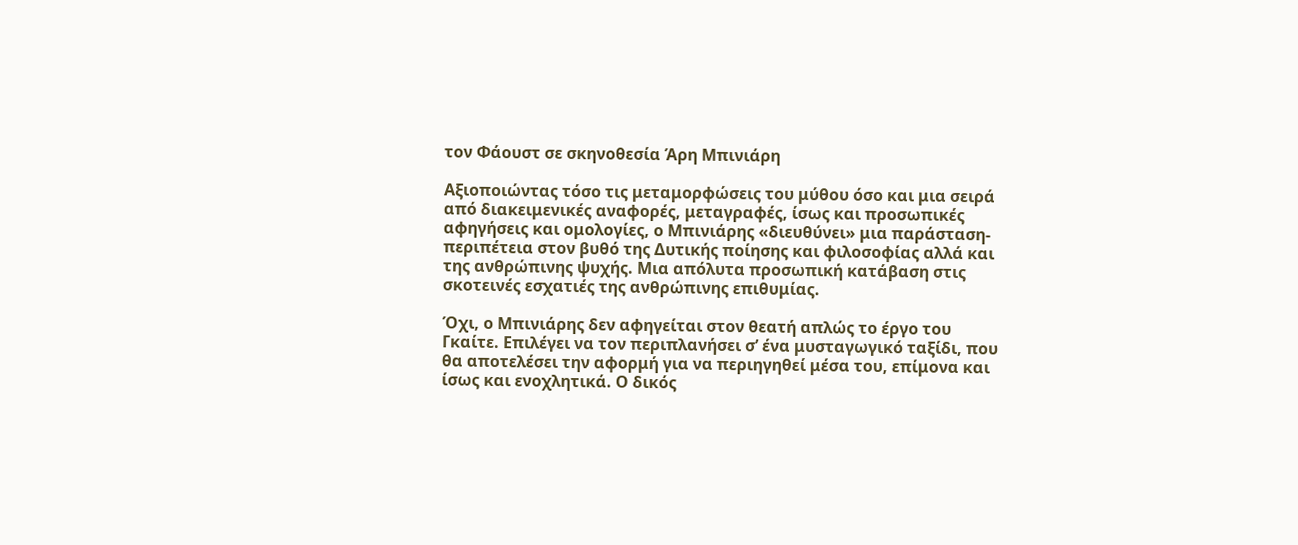τον Φάουστ σε σκηνοθεσία Άρη Μπινιάρη

Αξιοποιώντας τόσο τις μεταμορφώσεις του μύθου όσο και μια σειρά από διακειμενικές αναφορές, μεταγραφές, ίσως και προσωπικές αφηγήσεις και ομολογίες, ο Μπινιάρης «διευθύνει» μια παράσταση-περιπέτεια στον βυθό της Δυτικής ποίησης και φιλοσοφίας αλλά και της ανθρώπινης ψυχής. Μια απόλυτα προσωπική κατάβαση στις σκοτεινές εσχατιές της ανθρώπινης επιθυμίας.

Όχι, ο Μπινιάρης δεν αφηγείται στον θεατή απλώς το έργο του Γκαίτε. Επιλέγει να τον περιπλανήσει σ’ ένα μυσταγωγικό ταξίδι, που θα αποτελέσει την αφορμή για να περιηγηθεί μέσα του, επίμονα και ίσως και ενοχλητικά. Ο δικός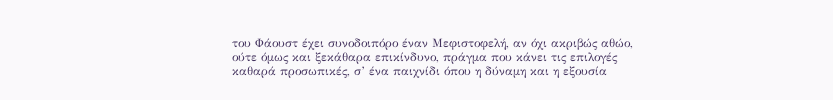του Φάουστ έχει συνοδοιπόρο έναν Μεφιστοφελή, αν όχι ακριβώς αθώο, ούτε όμως και ξεκάθαρα επικίνδυνο, πράγμα που κάνει τις επιλογές καθαρά προσωπικές, σ’ ένα παιχνίδι όπου η δύναμη και η εξουσία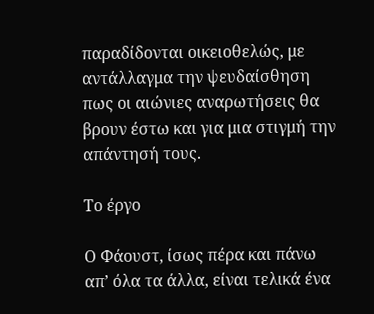παραδίδονται οικειοθελώς, με αντάλλαγμα την ψευδαίσθηση πως οι αιώνιες αναρωτήσεις θα βρουν έστω και για μια στιγμή την απάντησή τους.

Το έργο

Ο Φάουστ, ίσως πέρα και πάνω απ’ όλα τα άλλα, είναι τελικά ένα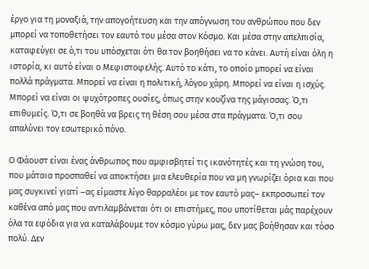έργο για τη μοναξιά, την απογοήτευση και την απόγνωση του ανθρώπου που δεν μπορεί να τοποθετήσει τον εαυτό του μέσα στον Κόσμο. Και μέσα στην απελπισία, καταφεύγει σε ό,τι του υπόσχεται ότι θα τον βοηθήσει να το κάνει. Αυτή είναι όλη η ιστορία, κι αυτό είναι ο Μεφιστοφελής. Αυτό το κάτι, το οποίο μπορεί να είναι πολλά πράγματα. Μπορεί να είναι η πολιτική, λόγου χάρη. Μπορεί να είναι η ισχύς. Μπορεί να είναι οι ψυχότροπες ουσίες, όπως στην κουζίνα της μάγισσας. Ό,τι επιθυμείς. Ό,τι σε βοηθά να βρεις τη θέση σου μέσα στα πράγματα. Ό,τι σου απαλύνει τον εσωτερικό πόνο.

Ο Φάουστ είναι ένας άνθρωπος που αμφισβητεί τις ικανότητές και τη γνώση του, που μάταια προσπαθεί να αποκτήσει μια ελευθερία που να μη γνωρίζει όρια και που μας συγκινεί γιατί –ας είμαστε λίγο θαρραλέοι με τον εαυτό μας– εκπροσωπεί τον καθένα από μας που αντιλαμβάνεται ότι οι επιστήμες, που υποτίθεται μάς παρέχουν όλα τα εφόδια για να καταλάβουμε τον κόσμο γύρω μας, δεν μας βοήθησαν και τόσο πολύ. Δεν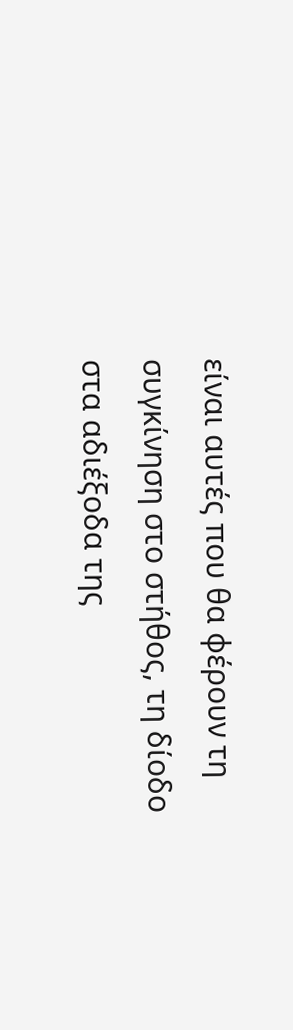είναι αυτές που θα φέρουν τη συγκίνηση στο στήθος, τη δίοδο στα αδιέξοδα της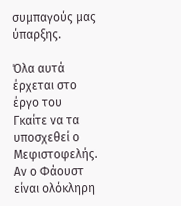συμπαγούς μας ύπαρξης.

Όλα αυτά έρχεται στο έργο του Γκαίτε να τα υποσχεθεί ο Μεφιστοφελής. Αν ο Φάουστ είναι ολόκληρη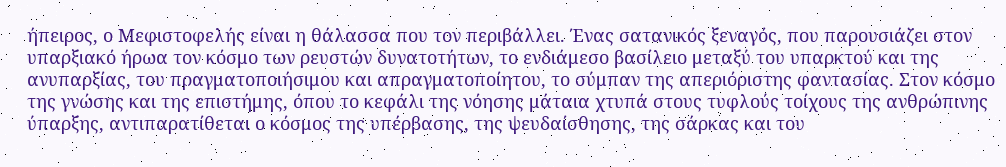ήπειρος, ο Μεφιστοφελής είναι η θάλασσα που τον περιβάλλει. Ένας σατανικός ξεναγός, που παρουσιάζει στον υπαρξιακό ήρωα τον κόσμο των ρευστών δυνατοτήτων, το ενδιάμεσο βασίλειο μεταξύ του υπαρκτού και της ανυπαρξίας, του πραγματοποιήσιμου και απραγματοποίητου, το σύμπαν της απεριόριστης φαντασίας. Στον κόσμο της γνώσης και της επιστήμης, όπου το κεφάλι της νόησης μάταια χτυπά στους τυφλούς τοίχους της ανθρώπινης ύπαρξης, αντιπαρατίθεται ο κόσμος της υπέρβασης, της ψευδαίσθησης, της σάρκας και του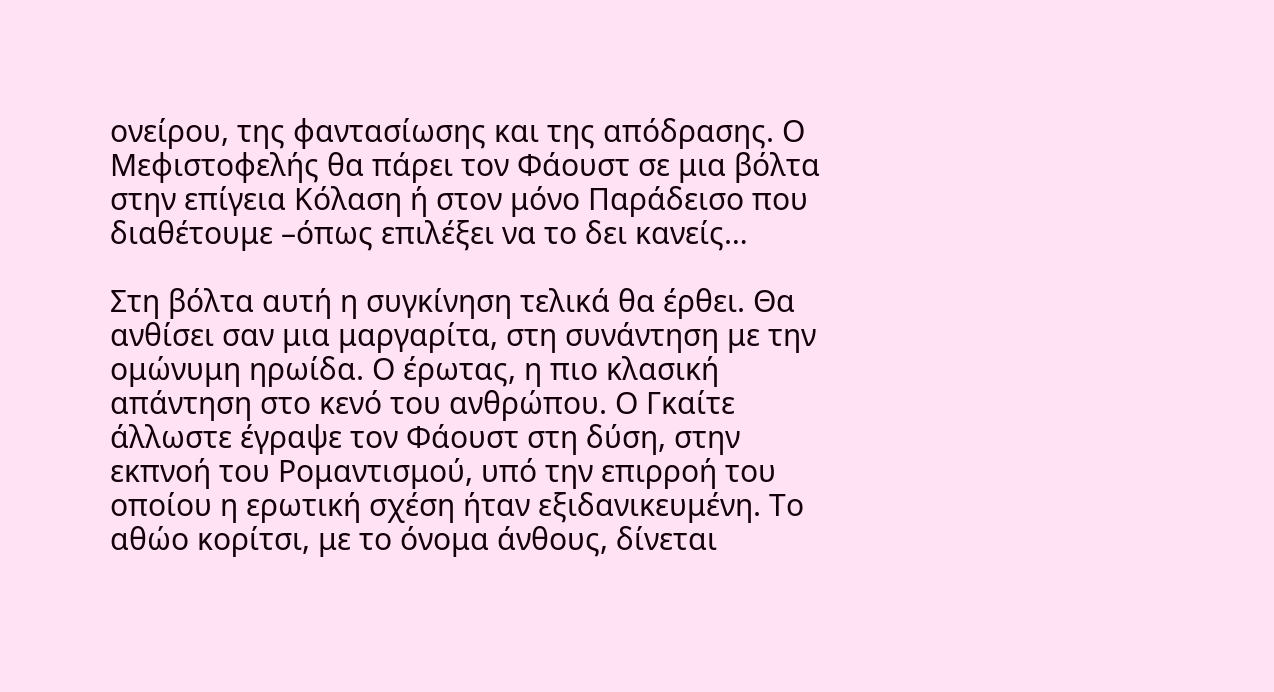ονείρου, της φαντασίωσης και της απόδρασης. Ο Μεφιστοφελής θα πάρει τον Φάουστ σε μια βόλτα στην επίγεια Κόλαση ή στον μόνο Παράδεισο που διαθέτουμε –όπως επιλέξει να το δει κανείς…

Στη βόλτα αυτή η συγκίνηση τελικά θα έρθει. Θα ανθίσει σαν μια μαργαρίτα, στη συνάντηση με την ομώνυμη ηρωίδα. Ο έρωτας, η πιο κλασική απάντηση στο κενό του ανθρώπου. Ο Γκαίτε άλλωστε έγραψε τον Φάουστ στη δύση, στην εκπνοή του Ρομαντισμού, υπό την επιρροή του οποίου η ερωτική σχέση ήταν εξιδανικευμένη. Το αθώο κορίτσι, με το όνομα άνθους, δίνεται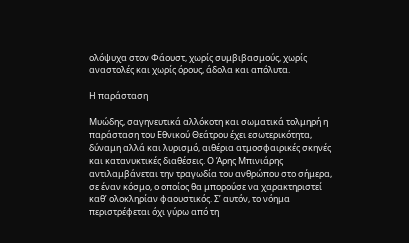ολόψυχα στον Φάουστ, χωρίς συμβιβασμούς, χωρίς αναστολές και χωρίς όρους, άδολα και απόλυτα.

Η παράσταση

Μυώδης, σαγηνευτικά αλλόκοτη και σωματικά τολμηρή η παράσταση του Εθνικού Θεάτρου έχει εσωτερικότητα, δύναμη αλλά και λυρισμό, αιθέρια ατμοσφαιρικές σκηνές και κατανυκτικές διαθέσεις. Ο Άρης Μπινιάρης αντιλαμβάνεται την τραγωδία του ανθρώπου στο σήμερα, σε έναν κόσμο, ο οποίος θα μπορούσε να χαρακτηριστεί καθ’ ολοκληρίαν φαουστικός. Σ’ αυτόν, το νόημα περιστρέφεται όχι γύρω από τη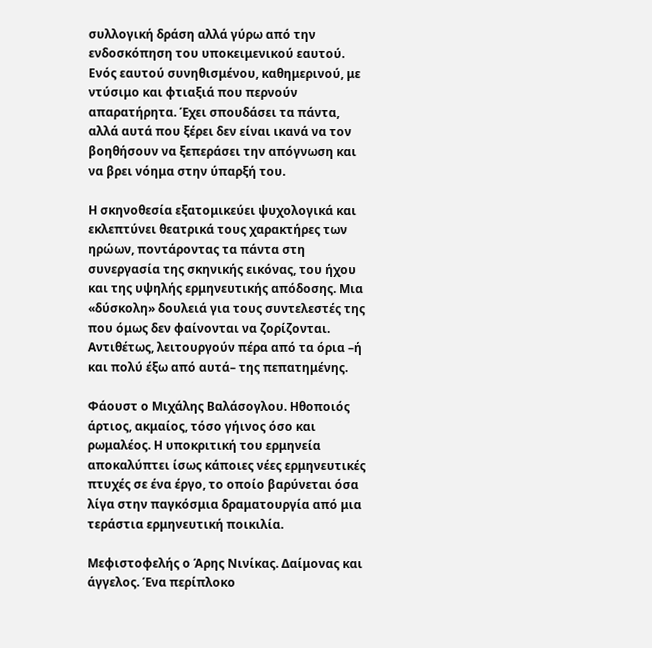συλλογική δράση αλλά γύρω από την ενδοσκόπηση του υποκειμενικού εαυτού. Ενός εαυτού συνηθισμένου, καθημερινού, με ντύσιμο και φτιαξιά που περνούν απαρατήρητα. Έχει σπουδάσει τα πάντα, αλλά αυτά που ξέρει δεν είναι ικανά να τον βοηθήσουν να ξεπεράσει την απόγνωση και να βρει νόημα στην ύπαρξή του.

Η σκηνοθεσία εξατομικεύει ψυχολογικά και εκλεπτύνει θεατρικά τους χαρακτήρες των ηρώων, ποντάροντας τα πάντα στη συνεργασία της σκηνικής εικόνας, του ήχου και της υψηλής ερμηνευτικής απόδοσης. Μια «δύσκολη» δουλειά για τους συντελεστές της που όμως δεν φαίνονται να ζορίζονται. Αντιθέτως, λειτουργούν πέρα από τα όρια –ή και πολύ έξω από αυτά– της πεπατημένης.

Φάουστ ο Μιχάλης Βαλάσογλου. Ηθοποιός άρτιος, ακμαίος, τόσο γήινος όσο και ρωμαλέος. Η υποκριτική του ερμηνεία αποκαλύπτει ίσως κάποιες νέες ερμηνευτικές πτυχές σε ένα έργο, το οποίο βαρύνεται όσα λίγα στην παγκόσμια δραματουργία από μια τεράστια ερμηνευτική ποικιλία.

Μεφιστοφελής ο Άρης Νινίκας. Δαίμονας και άγγελος. Ένα περίπλοκο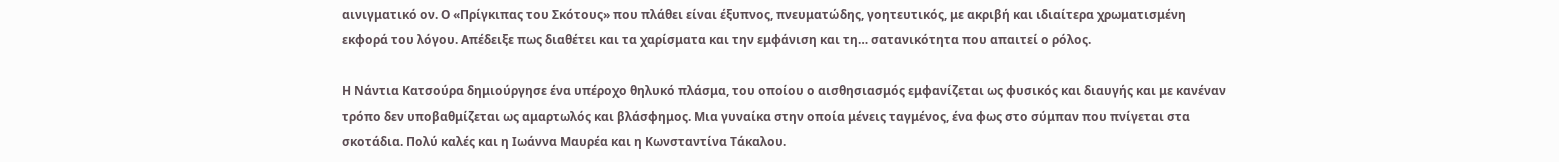αινιγματικό ον. Ο «Πρίγκιπας του Σκότους» που πλάθει είναι έξυπνος, πνευματώδης, γοητευτικός, με ακριβή και ιδιαίτερα χρωματισμένη εκφορά του λόγου. Απέδειξε πως διαθέτει και τα χαρίσματα και την εμφάνιση και τη… σατανικότητα που απαιτεί ο ρόλος.

Η Νάντια Κατσούρα δημιούργησε ένα υπέροχο θηλυκό πλάσμα, του οποίου ο αισθησιασμός εμφανίζεται ως φυσικός και διαυγής και με κανέναν τρόπο δεν υποβαθμίζεται ως αμαρτωλός και βλάσφημος. Μια γυναίκα στην οποία μένεις ταγμένος, ένα φως στο σύμπαν που πνίγεται στα σκοτάδια. Πολύ καλές και η Ιωάννα Μαυρέα και η Κωνσταντίνα Τάκαλου.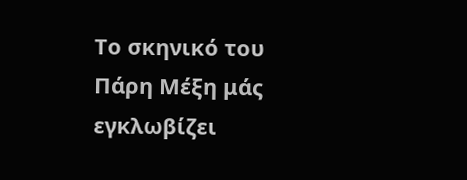Το σκηνικό του Πάρη Μέξη μάς εγκλωβίζει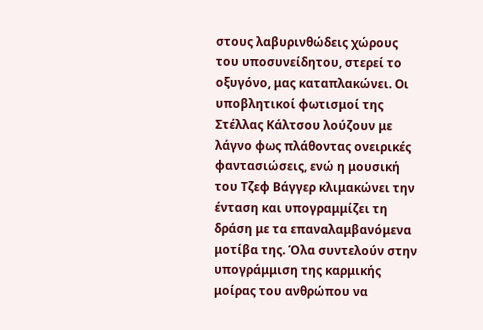στους λαβυρινθώδεις χώρους του υποσυνείδητου, στερεί το οξυγόνο, μας καταπλακώνει. Οι υποβλητικοί φωτισμοί της Στέλλας Κάλτσου λούζουν με λάγνο φως πλάθοντας ονειρικές φαντασιώσεις, ενώ η μουσική του Τζεφ Βάγγερ κλιμακώνει την ένταση και υπογραμμίζει τη δράση με τα επαναλαμβανόμενα μοτίβα της. Όλα συντελούν στην υπογράμμιση της καρμικής μοίρας του ανθρώπου να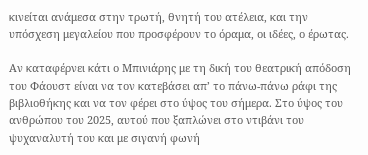κινείται ανάμεσα στην τρωτή, θνητή του ατέλεια, και την υπόσχεση μεγαλείου που προσφέρουν το όραμα, οι ιδέες, ο έρωτας.

Αν καταφέρνει κάτι ο Μπινιάρης με τη δική του θεατρική απόδοση του Φάουστ είναι να τον κατεβάσει απ’ το πάνω-πάνω ράφι της βιβλιοθήκης και να τον φέρει στο ύψος του σήμερα. Στο ύψος του ανθρώπου του 2025, αυτού που ξαπλώνει στο ντιβάνι του ψυχαναλυτή του και με σιγανή φωνή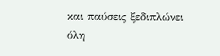και παύσεις ξεδιπλώνει όλη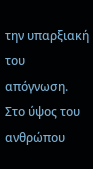την υπαρξιακή του απόγνωση. Στο ύψος του ανθρώπου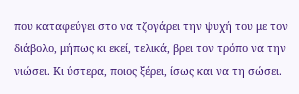που καταφεύγει στο να τζογάρει την ψυχή του με τον διάβολο, μήπως κι εκεί, τελικά, βρει τον τρόπο να την νιώσει. Κι ύστερα, ποιος ξέρει, ίσως και να τη σώσει.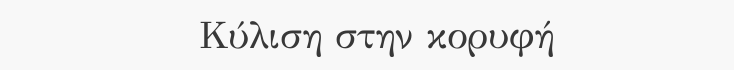Κύλιση στην κορυφή